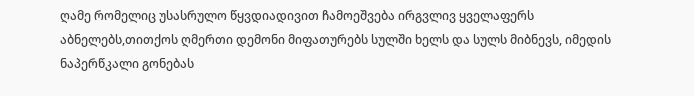ღამე რომელიც უსასრულო წყვდიადივით ჩამოეშვება ირგვლივ ყველაფერს აბნელებს,თითქოს ღმერთი დემონი მიფათურებს სულში ხელს და სულს მიბნევს, იმედის ნაპერწკალი გონებას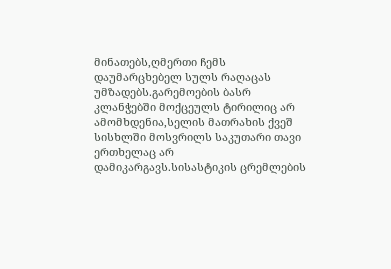მინათებს,ღმერთი ჩემს დაუმარცხებელ სულს რაღაცას უმზადებს.გარემოების ბასრ კლანჭებში მოქცეულს ტირილიც არ ამომხდენია,სელის მათრახის ქვეშ სისხლში მოსვრილს საკუთარი თავი ერთხელაც არ დამიკარგავს.სისასტიკის ცრემლების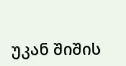უკან შიშის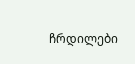ჩრდილები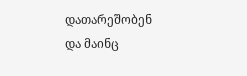დათარეშობენ და მაინც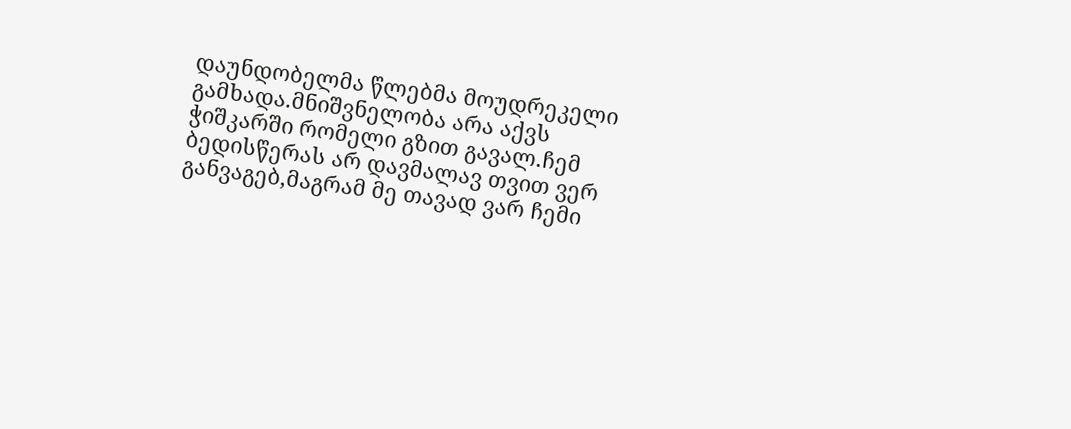დაუნდობელმა წლებმა მოუდრეკელი გამხადა.მნიშვნელობა არა აქვს ჭიშკარში რომელი გზით გავალ.ჩემ ბედისწერას არ დავმალავ თვით ვერ განვაგებ,მაგრამ მე თავად ვარ ჩემი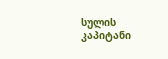სულის კაპიტანი